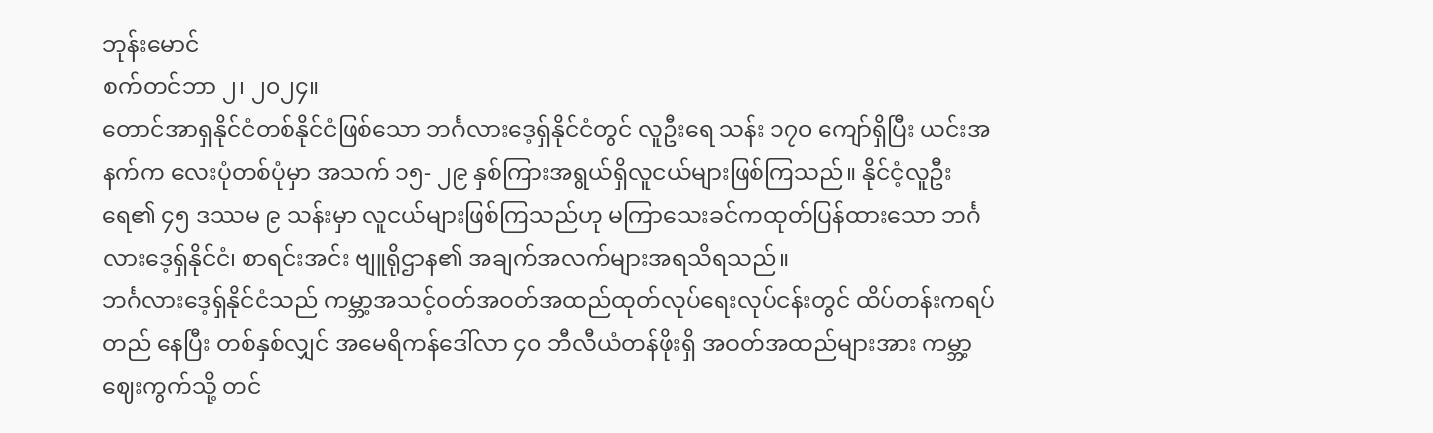ဘုန်းမောင်
စက်တင်ဘာ ၂၊ ၂၀၂၄။
တောင်အာရှနိုင်ငံတစ်နိုင်ငံဖြစ်သော ဘင်္ဂလားဒေ့ရှ်နိုင်ငံတွင် လူဦးရေ သန်း ၁၇၀ ကျော်ရှိပြီး ယင်းအနက်က လေးပုံတစ်ပုံမှာ အသက် ၁၅- ၂၉ နှစ်ကြားအရွယ်ရှိလူငယ်များဖြစ်ကြသည်။ နိုင်ငံ့လူဦးရေ၏ ၄၅ ဒဿမ ၉ သန်းမှာ လူငယ်များဖြစ်ကြသည်ဟု မကြာသေးခင်ကထုတ်ပြန်ထားသော ဘင်္ဂလားဒေ့ရှ်နိုင်ငံ၊ စာရင်းအင်း ဗျူရိုဌာန၏ အချက်အလက်များအရသိရသည်။
ဘင်္ဂလားဒေ့ရှ်နိုင်ငံသည် ကမ္ဘာ့အသင့်ဝတ်အဝတ်အထည်ထုတ်လုပ်ရေးလုပ်ငန်းတွင် ထိပ်တန်းကရပ်တည် နေပြီး တစ်နှစ်လျှင် အမေရိကန်ဒေါ်လာ ၄၀ ဘီလီယံတန်ဖိုးရှိ အဝတ်အထည်များအား ကမ္ဘာ့ဈေးကွက်သို့ တင်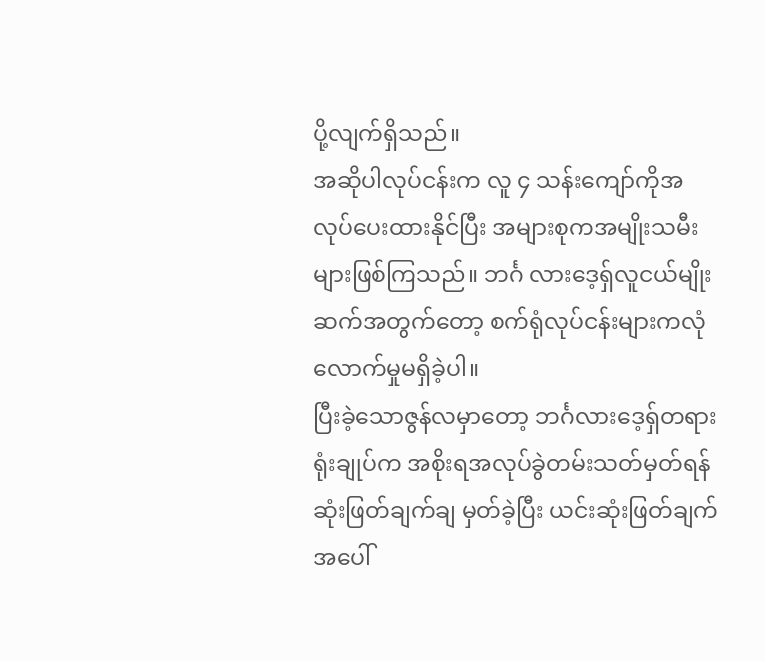ပို့လျက်ရှိသည်။
အဆိုပါလုပ်ငန်းက လူ ၄ သန်းကျော်ကိုအလုပ်ပေးထားနိုင်ပြီး အများစုကအမျိုးသမီးများဖြစ်ကြသည်။ ဘင်္ဂ လားဒေ့ရှ်လူငယ်မျိုးဆက်အတွက်တော့ စက်ရုံလုပ်ငန်းများကလုံလောက်မှုမရှိခဲ့ပါ။
ပြီးခဲ့သောဇွန်လမှာတော့ ဘင်္ဂလားဒေ့ရှ်တရားရုံးချုပ်က အစိုးရအလုပ်ခွဲတမ်းသတ်မှတ်ရန်ဆုံးဖြတ်ချက်ချ မှတ်ခဲ့ပြီး ယင်းဆုံးဖြတ်ချက်အပေါ်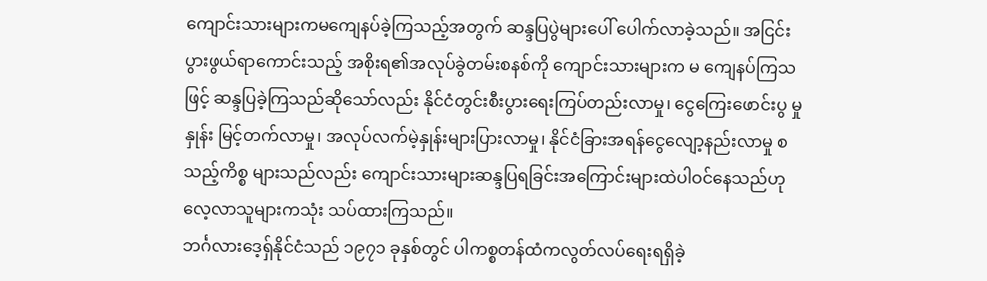ကျောင်းသားများကမကျေနပ်ခဲ့ကြသည့်အတွက် ဆန္ဒပြပွဲများပေါ် ပေါက်လာခဲ့သည်။ အငြင်းပွားဖွယ်ရာကောင်းသည့် အစိုးရ၏အလုပ်ခွဲတမ်းစနစ်ကို ကျောင်းသားများက မ ကျေနပ်ကြသဖြင့် ဆန္ဒပြခဲ့ကြသည်ဆိုသော်လည်း နိုင်ငံတွင်းစီးပွားရေးကြပ်တည်းလာမှု၊ ငွေကြေးဖောင်းပွ မှုနှုန်း မြင့်တက်လာမှု၊ အလုပ်လက်မဲ့နှုန်းများပြားလာမှု၊ နိုင်ငံခြားအရန်ငွေလျော့နည်းလာမှု စသည့်ကိစ္စ များသည်လည်း ကျောင်းသားများဆန္ဒပြရခြင်းအကြောင်းများထဲပါဝင်နေသည်ဟု လေ့လာသူများကသုံး သပ်ထားကြသည်။
ဘင်္ဂလားဒေ့ရှ်နိုင်ငံသည် ၁၉၇၁ ခုနှစ်တွင် ပါကစ္စတန်ထံကလွတ်လပ်ရေးရရှိခဲ့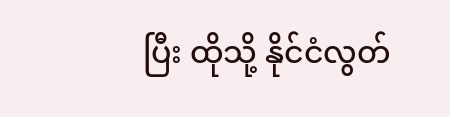ပြီး ထိုသို့ နိုင်ငံလွတ်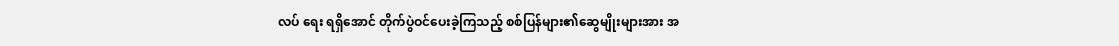လပ် ရေး ရရှိအောင် တိုက်ပွဲဝင်ပေးခဲ့ကြသည့် စစ်ပြန်များ၏ဆွေမျိုးများအား အ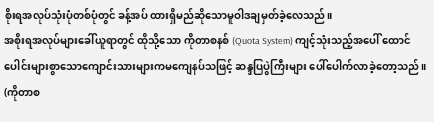စိုးရအလုပ်သုံးပုံတစ်ပုံတွင် ခန့်အပ် ထားရှိမည်ဆိုသောမူဝါဒချမှတ်ခဲ့လေသည်။
အစိုးရအလုပ်များခေါ်ယူရာတွင် ထိုသို့သော ကိုတာစနစ် (Quota System) ကျင့်သုံးသည့်အပေါ် ထောင် ပေါင်းများစွာသောကျောင်းသားများကမကျေနပ်သဖြင့် ဆန္ဒပြပွဲကြီးများ ပေါ်ပေါက်လာခဲ့တော့သည်။
(ကိုတာစ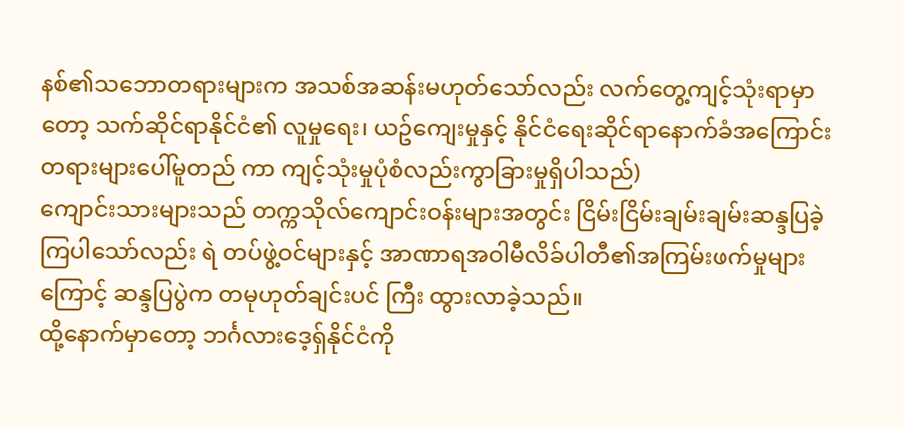နစ်၏သဘောတရားများက အသစ်အဆန်းမဟုတ်သော်လည်း လက်တွေ့ကျင့်သုံးရာမှာတော့ သက်ဆိုင်ရာနိုင်ငံ၏ လူမှုရေး၊ ယဥ်ကျေးမှုနှင့် နိုင်ငံရေးဆိုင်ရာနောက်ခံအကြောင်းတရားများပေါ်မူတည် ကာ ကျင့်သုံးမှုပုံစံလည်းကွာခြားမှုရှိပါသည်)
ကျောင်းသားများသည် တက္ကသိုလ်ကျောင်းဝန်းများအတွင်း ငြိမ်းငြိမ်းချမ်းချမ်းဆန္ဒပြခဲ့ကြပါသော်လည်း ရဲ တပ်ဖွဲ့ဝင်များနှင့် အာဏာရအဝါမီလိခ်ပါတီ၏အကြမ်းဖက်မှုများကြောင့် ဆန္ဒပြပွဲက တမုဟုတ်ချင်းပင် ကြီး ထွားလာခဲ့သည်။
ထို့နောက်မှာတော့ ဘင်္ဂလားဒေ့ရှ်နိုင်ငံကို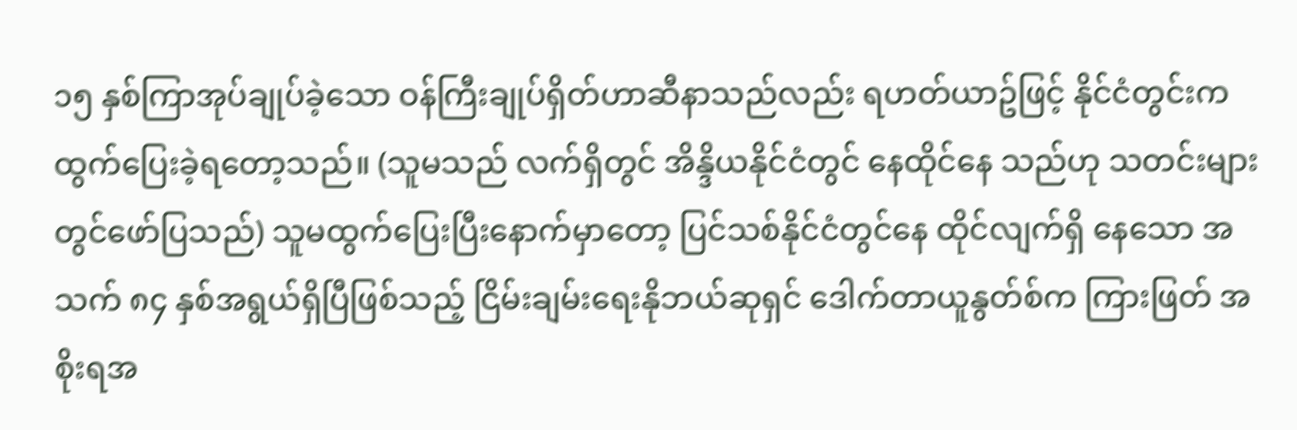၁၅ နှစ်ကြာအုပ်ချုပ်ခဲ့သော ဝန်ကြီးချုပ်ရှိတ်ဟာဆီနာသည်လည်း ရဟတ်ယာဥ်ဖြင့် နိုင်ငံတွင်းကထွက်ပြေးခဲ့ရတော့သည်။ (သူမသည် လက်ရှိတွင် အိန္ဒိယနိုင်ငံတွင် နေထိုင်နေ သည်ဟု သတင်းများတွင်ဖော်ပြသည်) သူမထွက်ပြေးပြီးနောက်မှာတော့ ပြင်သစ်နိုင်ငံတွင်နေ ထိုင်လျက်ရှိ နေသော အသက် ၈၄ နှစ်အရွယ်ရှိပြီဖြစ်သည့် ငြိမ်းချမ်းရေးနိုဘယ်ဆုရှင် ဒေါက်တာယူနွတ်စ်က ကြားဖြတ် အစိုးရအ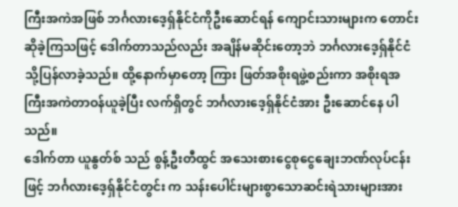ကြီးအကဲအဖြစ် ဘင်္ဂလားဒေ့ရှ်နိုင်ငံကိုဦးဆောင်ရန် ကျောင်းသားများက တောင်းဆိုခဲ့ကြသဖြင့် ဒေါက်တာသည်လည်း အချိန်မဆိုင်းတော့ဘဲ ဘင်္ဂလားဒေ့ရှ်နိုင်ငံသို့ပြန်လာခဲ့သည်။ ထို့နောက်မှာတော့ ကြား ဖြတ်အစိုးရဖွဲ့စည်းကာ အစိုးရအကြီးအကဲတာဝန်ယူခဲ့ပြီး လက်ရှိတွင် ဘင်္ဂလားဒေ့ရှ်နိုင်ငံအား ဦးဆောင်နေ ပါသည်။
ဒေါက်တာ ယူနွတ်စ် သည် စွန့်ဦးတီထွင် အသေးစားငွေစုငွေချေးဘဏ်လုပ်ငန်းဖြင့် ဘင်္ဂလားဒေ့ရှ်နိုင်ငံတွင်း က သန်းပေါင်းများစွာသောဆင်းရဲသားများအား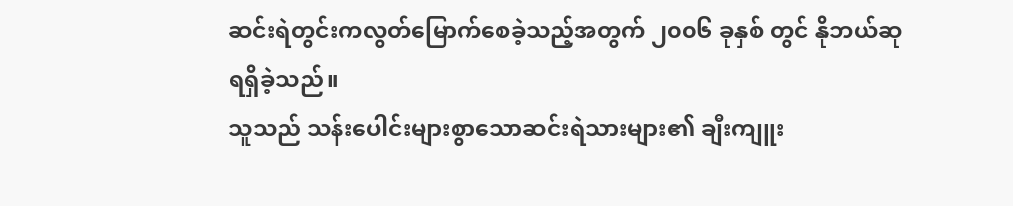ဆင်းရဲတွင်းကလွတ်မြောက်စေခဲ့သည့်အတွက် ၂၀၀၆ ခုနှစ် တွင် နိုဘယ်ဆုရရှိခဲ့သည်။
သူသည် သန်းပေါင်းများစွာသောဆင်းရဲသားများ၏ ချီးကျူး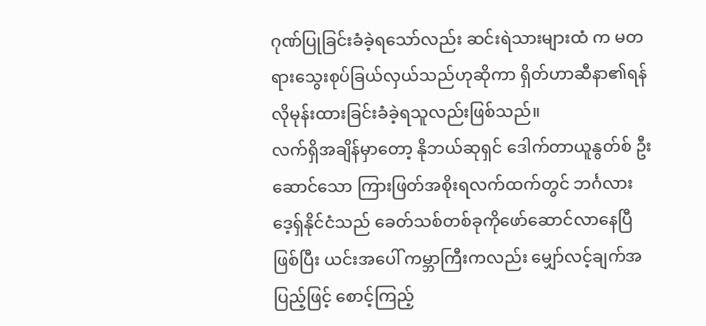ဂုဏ်ပြုခြင်းခံခဲ့ရသော်လည်း ဆင်းရဲသားများထံ က မတရားသွေးစုပ်ခြယ်လှယ်သည်ဟုဆိုကာ ရှိတ်ဟာဆီနာ၏ရန်လိုမုန်းထားခြင်းခံခဲ့ရသူလည်းဖြစ်သည်။
လက်ရှိအချိန်မှာတော့ နိုဘယ်ဆုရှင် ဒေါက်တာယူနွတ်စ် ဦးဆောင်သော ကြားဖြတ်အစိုးရလက်ထက်တွင် ဘင်္ဂလားဒေ့ရှ်နိုင်ငံသည် ခေတ်သစ်တစ်ခုကိုဖော်ဆောင်လာနေပြီဖြစ်ပြီး ယင်းအပေါ် ကမ္ဘာကြီးကလည်း မျှော်လင့်ချက်အပြည့်ဖြင့် စောင့်ကြည့်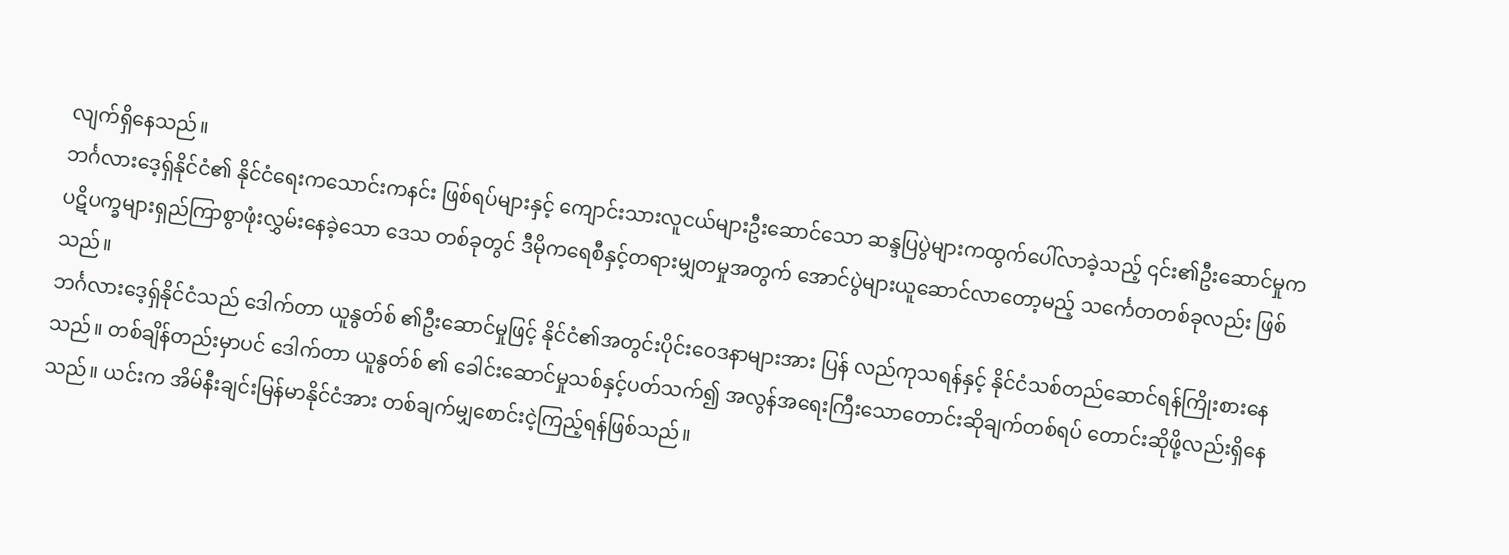လျက်ရှိနေသည်။
ဘင်္ဂလားဒေ့ရှ်နိုင်ငံ၏ နိုင်ငံရေးကသောင်းကနင်း ဖြစ်ရပ်များနှင့် ကျောင်းသားလူငယ်များဦးဆောင်သော ဆန္ဒပြပွဲများကထွက်ပေါ်လာခဲ့သည့် ၎င်း၏ဦးဆောင်မှုက ပဋိပက္ခများရှည်ကြာစွာဖုံးလွှမ်းနေခဲ့သော ဒေသ တစ်ခုတွင် ဒီမိုကရေစီနှင့်တရားမျှတမှုအတွက် အောင်ပွဲများယူဆောင်လာတော့မည့် သင်္ကေတတစ်ခုလည်း ဖြစ်သည်။
ဘင်္ဂလားဒေ့ရှ်နိုင်ငံသည် ဒေါက်တာ ယူနွတ်စ် ၏ဦးဆောင်မှုဖြင့် နိုင်ငံ၏အတွင်းပိုင်းဝေဒနာများအား ပြန် လည်ကုသရန်နှင့် နိုင်ငံသစ်တည်ဆောင်ရန်ကြိုးစားနေသည်။ တစ်ချိန်တည်းမှာပင် ဒေါက်တာ ယူနွတ်စ် ၏ ခေါင်းဆောင်မှုသစ်နှင့်ပတ်သက်၍ အလွန်အရေးကြီးသောတောင်းဆိုချက်တစ်ရပ် တောင်းဆိုဖို့လည်းရှိနေ သည်။ ယင်းက အိမ်နီးချင်းမြန်မာနိုင်ငံအား တစ်ချက်မျှစောင်းငဲ့ကြည့်ရန်ဖြစ်သည်။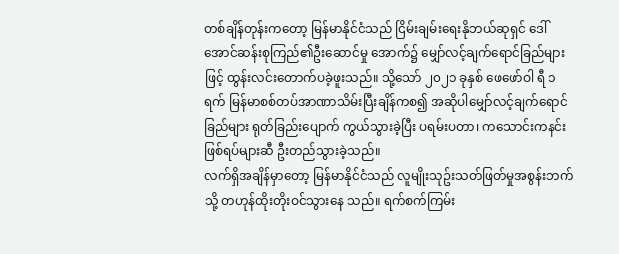တစ်ချိန်တုန်းကတော့ မြန်မာနိုင်ငံသည် ငြိမ်းချမ်းရေးနိုဘယ်ဆုရှင် ဒေါ်အောင်ဆန်းစုကြည်၏ဦးဆောင်မှု အောက်၌ မျှော်လင့်ချက်ရောင်ခြည်များဖြင့် ထွန်းလင်းတောက်ပခဲ့ဖူးသည်။ သို့သော် ၂၀၂၁ ခုနှစ် ဖေဖော်ဝါ ရီ ၁ ရက် မြန်မာစစ်တပ်အာဏာသိမ်းပြီးချိန်ကစ၍ အဆိုပါမျှော်လင့်ချက်ရောင်ခြည်များ ရုတ်ခြည်းပျောက် ကွယ်သွားခဲ့ပြီး ပရမ်းပတာ၊ ကသောင်းကနင်းဖြစ်ရပ်များဆီ ဦးတည်သွားခဲ့သည်။
လက်ရှိအချိန်မှာတော့ မြန်မာနိုင်ငံသည် လူမျိုးသုဥ်းသတ်ဖြတ်မှုအစွန်းဘက်သို့ တဟုန်ထိုးတိုးဝင်သွားနေ သည်။ ရက်စက်ကြမ်း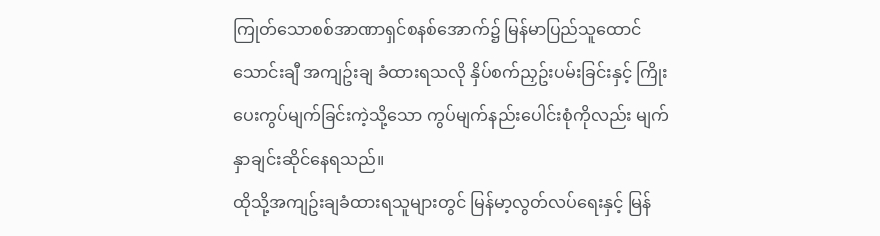ကြုတ်သောစစ်အာဏာရှင်စနစ်အောက်၌ မြန်မာပြည်သူထောင်သောင်းချီ အကျဥ်းချ ခံထားရသလို နှိပ်စက်ညှဥ်းပမ်းခြင်းနှင့် ကြိုးပေးကွပ်မျက်ခြင်းကဲ့သို့သော ကွပ်မျက်နည်းပေါင်းစုံကိုလည်း မျက်နှာချင်းဆိုင်နေရသည်။
ထိုသို့အကျဥ်းချခံထားရသူများတွင် မြန်မာ့လွတ်လပ်ရေးနှင့် မြန်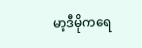မာ့ဒီမိုကရေ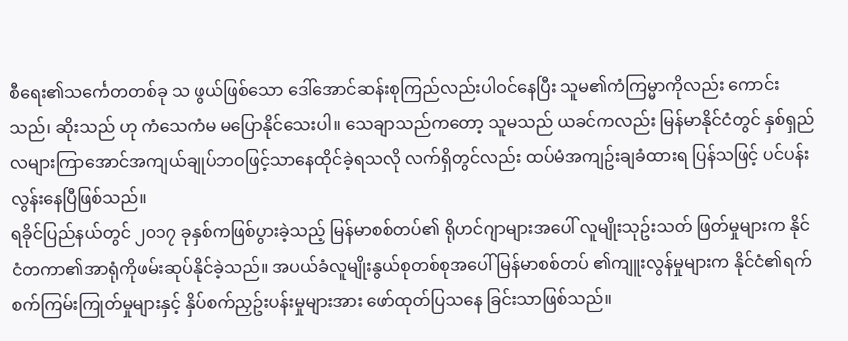စီရေး၏သင်္ကေတတစ်ခု သ ဖွယ်ဖြစ်သော ဒေါ်အောင်ဆန်းစုကြည်လည်းပါဝင်နေပြီး သူမ၏ကံကြမ္မာကိုလည်း ကောင်းသည်၊ ဆိုးသည် ဟု ကံသေကံမ မပြောနိုင်သေးပါ။ သေချာသည်ကတော့ သူမသည် ယခင်ကလည်း မြန်မာနိုင်ငံတွင် နှစ်ရှည် လများကြာအောင်အကျယ်ချုပ်ဘဝဖြင့်သာနေထိုင်ခဲ့ရသလို လက်ရှိတွင်လည်း ထပ်မံအကျဥ်းချခံထားရ ပြန်သဖြင့် ပင်ပန်းလွန်းနေပြီဖြစ်သည်။
ရခိုင်ပြည်နယ်တွင် ၂၀၁၇ ခုနှစ်ကဖြစ်ပွားခဲ့သည့် မြန်မာစစ်တပ်၏ ရိုဟင်ဂျာများအပေါ် လူမျိုးသုဥ်းသတ် ဖြတ်မှုများက နိုင်ငံတကာ၏အာရုံကိုဖမ်းဆုပ်နိုင်ခဲ့သည်။ အပယ်ခံလူမျိုးနွယ်စုတစ်စုအပေါ် မြန်မာစစ်တပ် ၏ကျူးလွန်မှုများက နိုင်ငံ၏ရက်စက်ကြမ်းကြုတ်မှုများနှင့် နှိပ်စက်ညှဥ်းပန်းမှုများအား ဖော်ထုတ်ပြသနေ ခြင်းသာဖြစ်သည်။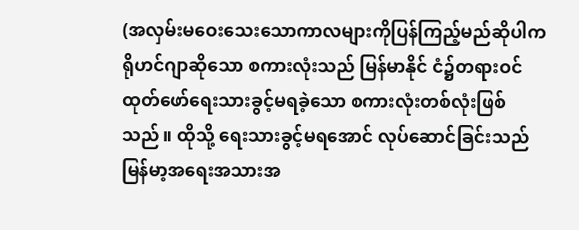(အလှမ်းမဝေးသေးသောကာလများကိုပြန်ကြည့်မည်ဆိုပါက ရိုဟင်ဂျာဆိုသော စကားလုံးသည် မြန်မာနိုင် ငံ၌တရားဝင်ထုတ်ဖော်ရေးသားခွင့်မရခဲ့သော စကားလုံးတစ်လုံးဖြစ်သည်။ ထိုသို့ ရေးသားခွင့်မရအောင် လုပ်ဆောင်ခြင်းသည် မြန်မာ့အရေးအသားအ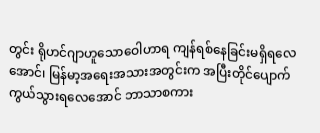တွင်း ရိုဟင်ဂျာဟူသောဝေါဟာရ ကျန်ရစ်နေခြင်းမရှိရလေ အောင်၊ မြန်မာ့အရေးအသားအတွင်းက အပြီးတိုင်ပျောက်ကွယ်သွားရလေအောင် ဘာသာစကား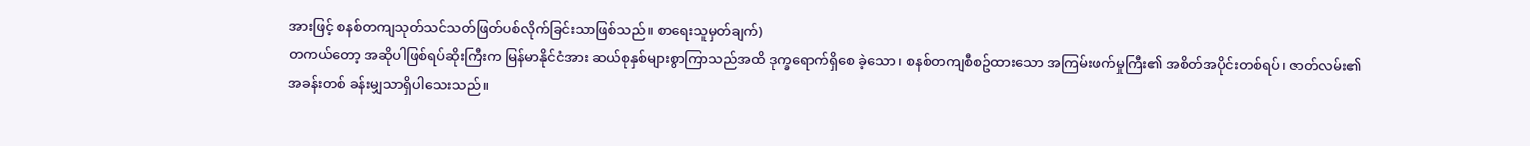အားဖြင့် စနစ်တကျသုတ်သင်သတ်ဖြတ်ပစ်လိုက်ခြင်းသာဖြစ်သည်။ စာရေးသူမှတ်ချက်)
တကယ်တော့ အဆိုပါဖြစ်ရပ်ဆိုးကြီးက မြန်မာနိုင်ငံအား ဆယ်စုနှစ်များစွာကြာသည်အထိ ဒုက္ခရောက်ရှိစေ ခဲ့သော၊ စနစ်တကျစီစဥ်ထားသော အကြမ်းဖက်မှုကြီး၏ အစိတ်အပိုင်းတစ်ရပ်၊ ဇာတ်လမ်း၏အခန်းတစ် ခန်းမျှသာရှိပါသေးသည်။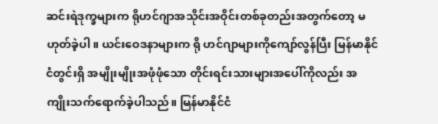ဆင်းရဲဒုက္ခများက ရိုဟင်ဂျာအသိုင်းအဝိုင်းတစ်ခုတည်းအတွက်တော့ မဟုတ်ခဲ့ပါ။ ယင်းဝေဒနာများက ရို ဟင်ဂျာများကိုကျော်လွန်ပြီး မြန်မာနိုင်ငံတွင်းရှိ အမျိုးမျိုးအဖုံဖုံသော တိုင်းရင်းသားများအပေါ်ကိုလည်း အကျိုးသက်ရောက်ခဲ့ပါသည်။ မြန်မာနိုင်ငံ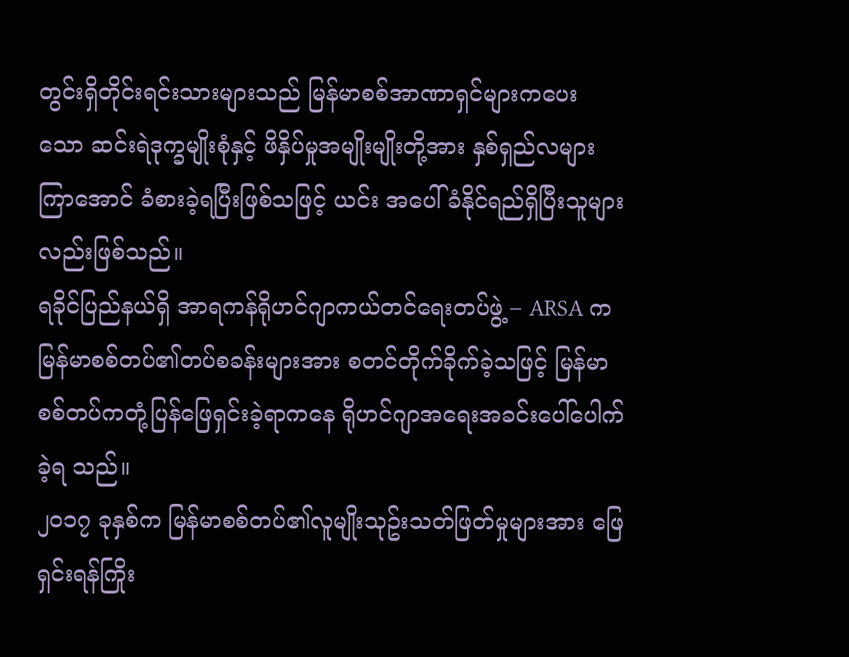တွင်းရှိတိုင်းရင်းသားများသည် မြန်မာစစ်အာဏာရှင်များကပေး သော ဆင်းရဲဒုက္ခမျိုးစုံနှင့် ဖိနှိပ်မှုအမျိုးမျိုးတို့အား နှစ်ရှည်လများကြာအောင် ခံစားခဲ့ရပြီးဖြစ်သဖြင့် ယင်း အပေါ် ခံနိုင်ရည်ရှိပြီးသူများလည်းဖြစ်သည်။
ရခိုင်ပြည်နယ်ရှိ အာရကန်ရိုဟင်ဂျာကယ်တင်ရေးတပ်ဖွဲ့ – ARSA က မြန်မာစစ်တပ်၏တပ်စခန်းများအား စတင်တိုက်ခိုက်ခဲ့သဖြင့် မြန်မာစစ်တပ်ကတုံ့ပြန်ဖြေရှင်းခဲ့ရာကနေ ရိုဟင်ဂျာအရေးအခင်းပေါ်ပေါက်ခဲ့ရ သည်။
၂၀၁၇ ခုနှစ်က မြန်မာစစ်တပ်၏လူမျိုးသုဥ်းသတ်ဖြတ်မှုများအား ဖြေရှင်းရန်ကြိုး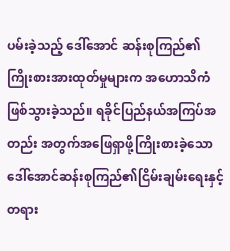ပမ်းခဲ့သည့် ဒေါ်အောင် ဆန်းစုကြည်၏ကြိုးစားအားထုတ်မှုများက အဟောသိကံဖြစ်သွားခဲ့သည်။ ရခိုင်ပြည်နယ်အကြပ်အတည်း အတွက်အဖြေရှာဖို့ကြိုးစားခဲ့သော ဒေါ်အောင်ဆန်းစုကြည်၏ငြိမ်းချမ်းရေးနှင့် တရား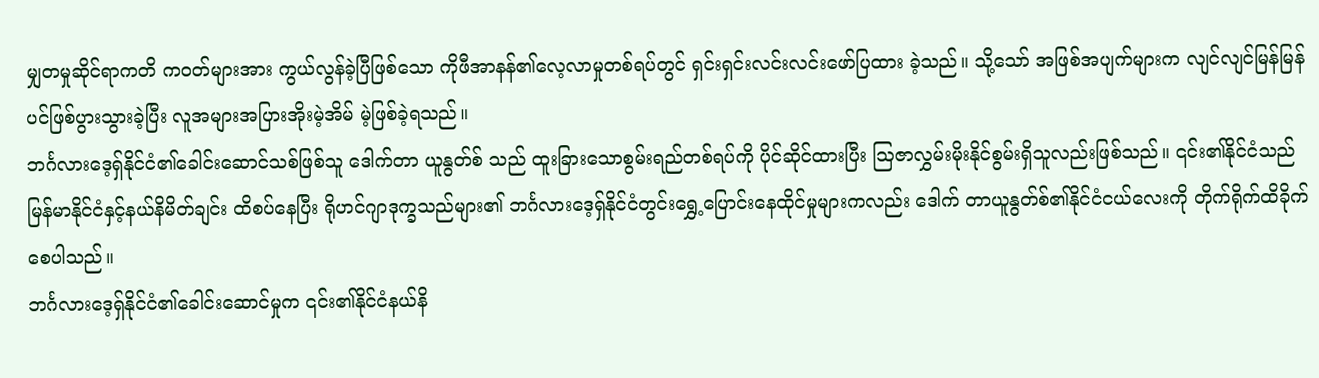မျှတမှုဆိုင်ရာကတိ ကဝတ်များအား ကွယ်လွန်ခဲ့ပြီဖြစ်သော ကိုဖီအာနန်၏လေ့လာမှုတစ်ရပ်တွင် ရှင်းရှင်းလင်းလင်းဖော်ပြထား ခဲ့သည်။ သို့သော် အဖြစ်အပျက်များက လျင်လျင်မြန်မြန်ပင်ဖြစ်ပွားသွားခဲ့ပြီး လူအများအပြားအိုးမဲ့အိမ် မဲ့ဖြစ်ခဲ့ရသည်။
ဘင်္ဂလားဒေ့ရှ်နိုင်ငံ၏ခေါင်းဆောင်သစ်ဖြစ်သူ ဒေါက်တာ ယူနွတ်စ် သည် ထူးခြားသောစွမ်းရည်တစ်ရပ်ကို ပိုင်ဆိုင်ထားပြီး ဩဇာလွှမ်းမိုးနိုင်စွမ်းရှိသူလည်းဖြစ်သည်။ ၎င်း၏နိုင်ငံသည် မြန်မာနိုင်ငံနှင့်နယ်နိမိတ်ချင်း ထိစပ်နေပြီး ရိုဟင်ဂျာဒုက္ခသည်များ၏ ဘင်္ဂလားဒေ့ရှ်နိုင်ငံတွင်းရွှေ့ပြောင်းနေထိုင်မှုများကလည်း ဒေါက် တာယူနွတ်စ်၏နိုင်ငံငယ်လေးကို တိုက်ရိုက်ထိခိုက်စေပါသည်။
ဘင်္ဂလားဒေ့ရှ်နိုင်ငံ၏ခေါင်းဆောင်မှုက ၎င်း၏နိုင်ငံနယ်နိ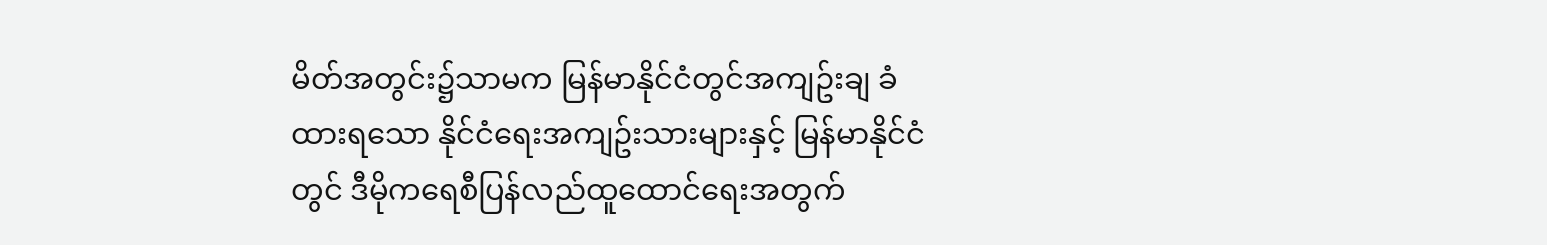မိတ်အတွင်း၌သာမက မြန်မာနိုင်ငံတွင်အကျဥ်းချ ခံထားရသော နိုင်ငံရေးအကျဥ်းသားများနှင့် မြန်မာနိုင်ငံတွင် ဒီမိုကရေစီပြန်လည်ထူထောင်ရေးအတွက်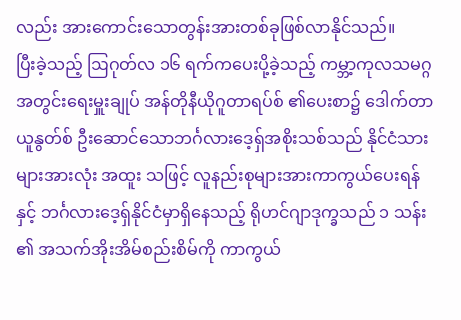လည်း အားကောင်းသောတွန်းအားတစ်ခုဖြစ်လာနိုင်သည်။
ပြီးခဲ့သည့် ဩဂုတ်လ ၁၆ ရက်ကပေးပို့ခဲ့သည့် ကမ္ဘာ့ကုလသမဂ္ဂအတွင်းရေးမှူးချုပ် အန်တိုနီယိုဂူတာရပ်စ် ၏ပေးစာ၌ ဒေါက်တာ ယူနွတ်စ် ဦးဆောင်သောဘင်္ဂလားဒေ့ရှ်အစိုးသစ်သည် နိုင်ငံသားများအားလုံး အထူး သဖြင့် လူနည်းစုများအားကာကွယ်ပေးရန်နှင့် ဘင်္ဂလားဒေ့ရှ်နိုင်ငံမှာရှိနေသည့် ရိုဟင်ဂျာဒုက္ခသည် ၁ သန်း ၏ အသက်အိုးအိမ်စည်းစိမ်ကို ကာကွယ်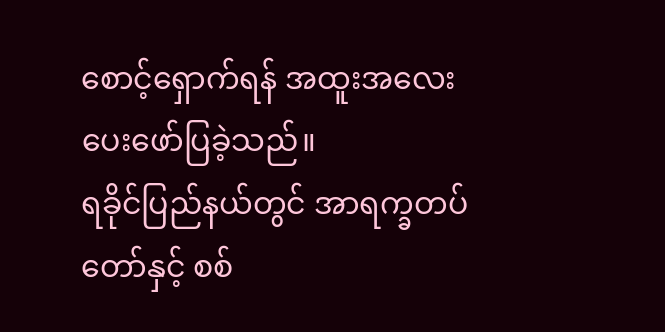စောင့်ရှောက်ရန် အထူးအလေးပေးဖော်ပြခဲ့သည်။
ရခိုင်ပြည်နယ်တွင် အာရက္ခတပ်တော်နှင့် စစ်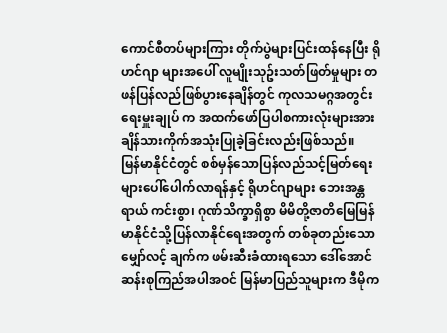ကောင်စီတပ်များကြား တိုက်ပွဲများပြင်းထန်နေပြီး ရိုဟင်ဂျာ များအပေါ် လူမျိုးသုဥ်းသတ်ဖြတ်မှုများ တဖန်ပြန်လည်ဖြစ်ပွားနေချိန်တွင် ကုလသမဂ္ဂအတွင်းရေးမှူးချုပ် က အထက်ဖော်ပြပါစကားလုံးများအား ချိန်သားကိုက်အသုံးပြုခဲ့ခြင်းလည်းဖြစ်သည်။
မြန်မာနိုင်ငံတွင် စစ်မှန်သောပြန်လည်သင့်မြတ်ရေးများပေါ်ပေါက်လာရန်နှင့် ရိုဟင်ဂျာများ ဘေးအန္တရာယ် ကင်းစွာ၊ ဂုဏ်သိက္ခာရှိစွာ မိမိတို့ဇာတိမြေမြန်မာနိုင်ငံသို့ပြန်လာနိုင်ရေးအတွက် တစ်ခုတည်းသော မျှော်လင့် ချက်က ဖမ်းဆီးခံထားရသော ဒေါ်အောင်ဆန်းစုကြည်အပါအဝင် မြန်မာပြည်သူများက ဒီမိုက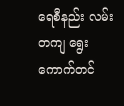ရေစီနည်း လမ်းတကျ ရွေးကောက်တင်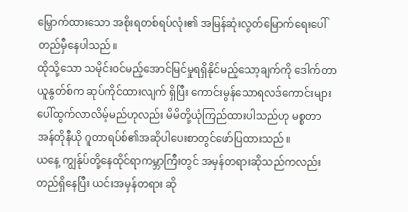မြှောက်ထားသော အစိုးရတစ်ရပ်လုံး၏ အမြန်ဆုံးလွတ်မြောက်ရေးပေါ် တည်မှီနေပါသည်။
ထိုသို့သော သမိုင်းဝင်မည့်အောင်မြင်မှုရရှိနိုင်မည့်သော့ချက်ကို ဒေါက်တာယူနွတ်စ်က ဆုပ်ကိုင်ထားလျက် ရှိပြီး ကောင်းမွန်သောရလဒ်ကောင်းများ ပေါ်ထွက်လာလိမ့်မည်ဟုလည်း မိမိတို့ယုံကြည်ထားပါသည်ဟု မစ္စတာအန်တိုနီယို ဂူတာရပ်စ်၏အဆိုပါပေးစာတွင်ဖော်ပြထားသည်။
ယနေ့ ကျွန်ုပ်တို့နေထိုင်ရာကမ္ဘာကြီးတွင် အမှန်တရားဆိုသည်ကလည်း တည်ရှိနေပြီး ယင်းအမှန်တရား ဆို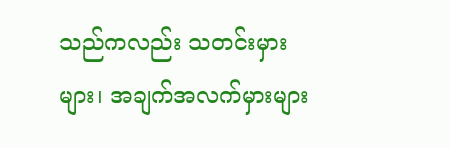သည်ကလည်း သတင်းမှားများ၊ အချက်အလက်မှားများ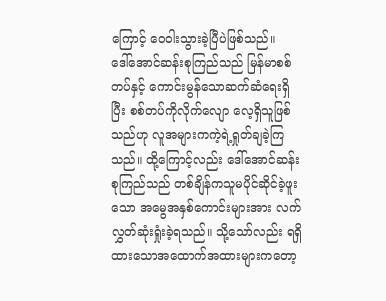ကြောင့် ဝေဝါးသွားခဲ့ပြီပဲဖြစ်သည်။
ဒေါ်အောင်ဆန်းစုကြည်သည် မြန်မာစစ်တပ်နှင့် ကောင်းမွန်သောဆက်ဆံရေးရှိပြီး စစ်တပ်ကိုလိုက်လျော လေ့ရှိသူဖြစ်သည်ဟု လူအများကကဲ့ရဲ့ရှုတ်ချခဲ့ကြသည်။ ထို့ကြောင့်လည်း ဒေါ်အောင်ဆန်းစုကြည်သည် တစ်ချိန်ကသူမပိုင်ဆိုင်ခဲ့ဖူးသော အမွေအနှစ်ကောင်းများအား လက်လွှတ်ဆုံးရှုံးခဲ့ရသည်။ သို့သော်လည်း ရရှိထားသောအထောက်အထားများကတော့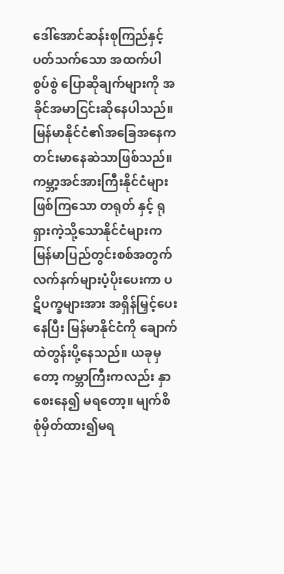ဒေါ်အောင်ဆန်းစုကြည်နှင့်ပတ်သက်သော အထက်ပါစွပ်စွဲ ပြောဆိုချက်များကို အခိုင်အမာငြင်းဆိုနေပါသည်။
မြန်မာနိုင်ငံ၏အခြေအနေက တင်းမာနေဆဲသာဖြစ်သည်။ ကမ္ဘာ့အင်အားကြီးနိုင်ငံများဖြစ်ကြသော တရုတ် နှင့် ရုရှားကဲ့သို့သောနိုင်ငံများက မြန်မာပြည်တွင်းစစ်အတွက် လက်နက်များပံ့ပိုးပေးကာ ပဋိပက္ခများအား အရှိန်မြှင့်ပေးနေပြီး မြန်မာနိုင်ငံကို ချောက်ထဲတွန်းပို့နေသည်။ ယခုမှတော့ ကမ္ဘာကြီးကလည်း နှာစေးနေ၍ မရတော့။ မျက်စိစုံမှိတ်ထား၍မရ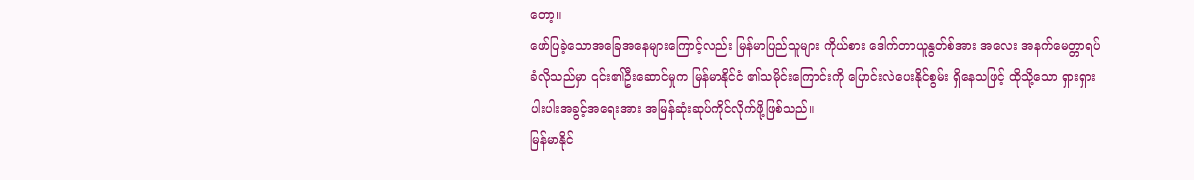တော့။
ဖော်ပြခဲ့သောအခြေအနေများကြောင့်လည်း မြန်မာပြည်သူများ ကိုယ်စား ဒေါက်တာယူနွတ်စ်အား အလေး အနက်မေတ္တာရပ်ခံလိုသည်မှာ ၎င်း၏ဦးဆောင်မှုက မြန်မာနိုင်ငံ ၏သမိုင်းကြောင်းကို ပြောင်းလဲပေးနိုင်စွမ်း ရှိနေသဖြင့် ထိုသို့သော ရှားရှားပါးပါးအခွင့်အရေးအား အမြန်ဆုံးဆုပ်ကိုင်လိုက်ဖို့ဖြစ်သည်။
မြန်မာနိုင်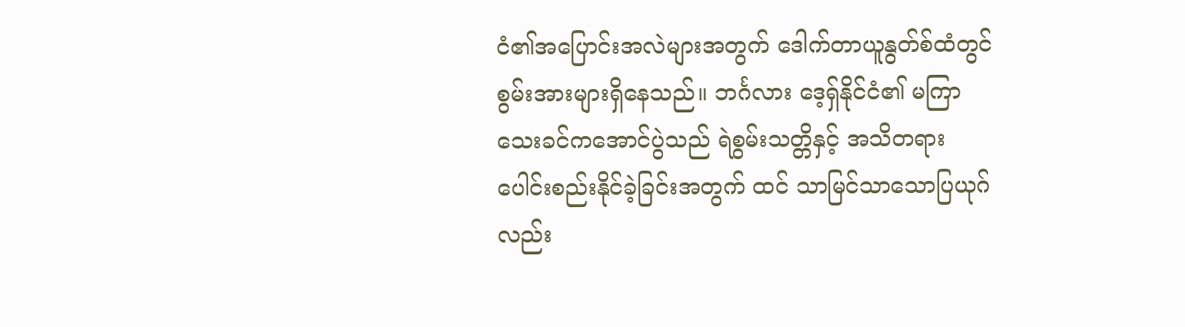ငံ၏အပြောင်းအလဲများအတွက် ဒေါက်တာယူနွတ်စ်ထံတွင် စွမ်းအားများရှိနေသည်။ ဘင်္ဂလား ဒေ့ရှ်နိုင်ငံ၏ မကြာသေးခင်ကအောင်ပွဲသည် ရဲစွမ်းသတ္တိနှင့် အသိတရားပေါင်းစည်းနိုင်ခဲ့ခြင်းအတွက် ထင် သာမြင်သာသောပြယုဂ်လည်း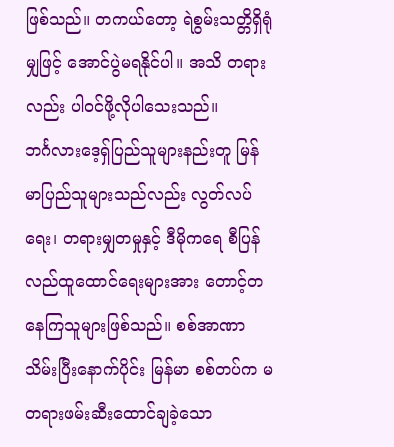ဖြစ်သည်။ တကယ်တော့ ရဲစွမ်းသတ္တိရှိရုံမျှဖြင့် အောင်ပွဲမရနိုင်ပါ။ အသိ တရားလည်း ပါဝင်ဖို့လိုပါသေးသည်။
ဘင်္ဂလားဒေ့ရှ်ပြည်သူများနည်းတူ မြန်မာပြည်သူများသည်လည်း လွတ်လပ်ရေး၊ တရားမျှတမှုနှင့် ဒီမိုကရေ စီပြန်လည်ထူထောင်ရေးများအား တောင့်တနေကြသူများဖြစ်သည်။ စစ်အာဏာသိမ်းပြီးနောက်ပိုင်း မြန်မာ စစ်တပ်က မတရားဖမ်းဆီးထောင်ချခဲ့သော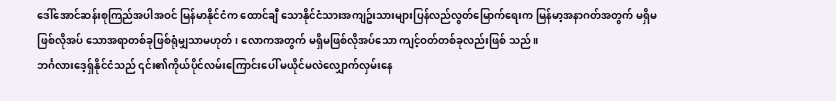ဒေါ်အောင်ဆန်းစုကြည်အပါအဝင် မြန်မာနိုင်ငံက ထောင်ချီ သောနိုင်ငံသားအကျဥ်းသားများပြန်လည်လွတ်မြောက်ရေးက မြန်မာ့အနာဂတ်အတွက် မရှိမဖြစ်လိုအပ် သောအရာတစ်ခုဖြစ်ရုံမျှသာမဟုတ်၊ လောကအတွက် မရှိမဖြစ်လိုအပ်သော ကျင့်ဝတ်တစ်ခုလည်းဖြစ် သည်။
ဘင်္ဂလားဒေ့ရှ်နိုင်ငံသည် ၎င်း၏ကိုယ်ပိုင်လမ်းကြောင်းပေါ် မယိုင်မလဲလျှောက်လှမ်းနေ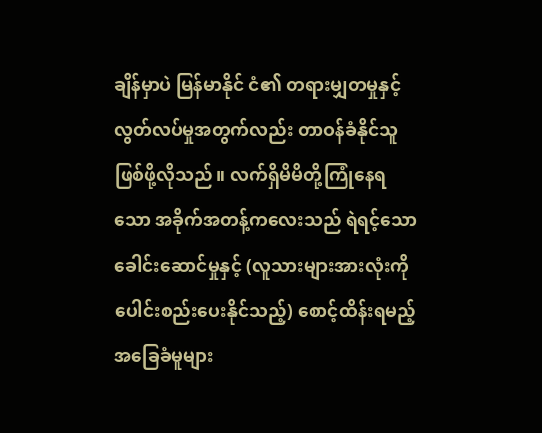ချိန်မှာပဲ မြန်မာနိုင် ငံ၏ တရားမျှတမှုနှင့် လွတ်လပ်မှုအတွက်လည်း တာဝန်ခံနိုင်သူဖြစ်ဖို့လိုသည်။ လက်ရှိမိမိတို့ကြုံနေရသော အခိုက်အတန့်ကလေးသည် ရဲရင့်သောခေါင်းဆောင်မှုနှင့် (လူသားများအားလုံးကို ပေါင်းစည်းပေးနိုင်သည့်) စောင့်ထိန်းရမည့်အခြေခံမူများ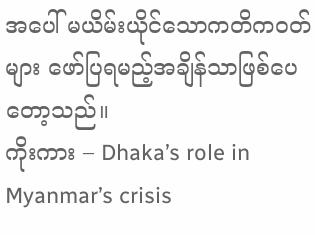အပေါ် မယိမ်းယိုင်သောကတိကဝတ်များ ဖော်ပြရမည့်အချိန်သာဖြစ်ပေ တော့သည်။
ကိုးကား – Dhaka’s role in Myanmar’s crisis